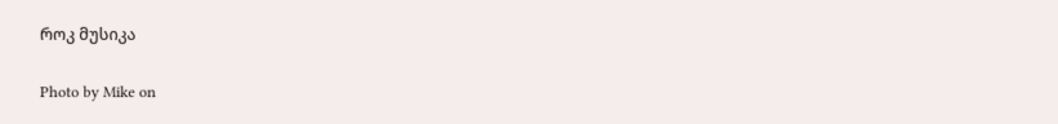როკ მუსიკა

Photo by Mike on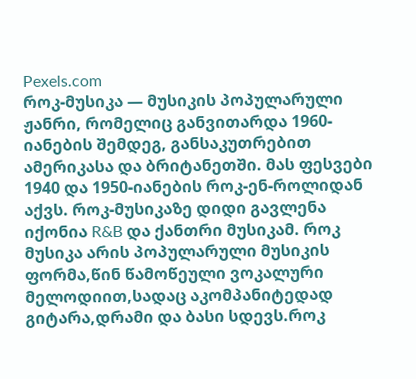Pexels.com
როკ-მუსიკა — მუსიკის პოპულარული ჟანრი, რომელიც განვითარდა 1960-იანების შემდეგ, განსაკუთრებით ამერიკასა და ბრიტანეთში. მას ფესვები 1940 და 1950-იანების როკ-ენ-როლიდან აქვს. როკ-მუსიკაზე დიდი გავლენა იქონია R&B და ქანთრი მუსიკამ. როკ მუსიკა არის პოპულარული მუსიკის ფორმა,წინ წამოწეული ვოკალური მელოდიით,სადაც აკომპანიტედად გიტარა,დრამი და ბასი სდევს.როკ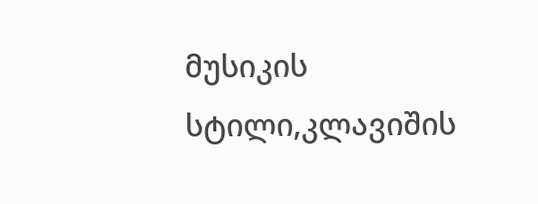მუსიკის სტილი,კლავიშის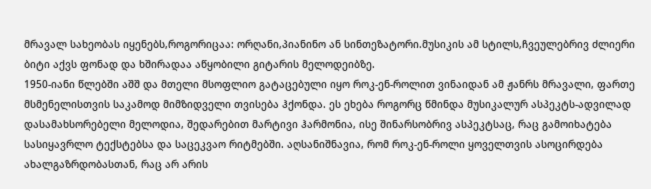მრავალ სახეობას იყენებს,როგორიცაა: ორღანი,პიანინო ან სინთეზატორი.მუსიკის ამ სტილს,ჩვეულებრივ ძლიერი ბიტი აქვს ფონად და ხშირადაა აწყობილი გიტარის მელოდეიბზე.
1950-იანი წლებში აშშ და მთელი მსოფლიო გატაცებული იყო როკ-ენ-როლით ვინაიდან ამ ჟანრს მრავალი, ფართე მსმენელისთვის საკამოდ მიმზიდველი თვისება ჰქონდა. ეს ეხება როგორც წმინდა მუსიკალურ ასპეკტს-ადვილად დასამახსორებელი მელოდია, შედარებით მარტივი ჰარმონია, ისე შინარსობრივ ასპეკტსაც, რაც გამოიხატება სასიყავრლო ტექსტებსა და საცეკვაო რიტმებში. აღსანიშნავია, რომ როკ-ენ-როლი ყოველთვის ასოცირდება ახალგაზრდობასთან, რაც არ არის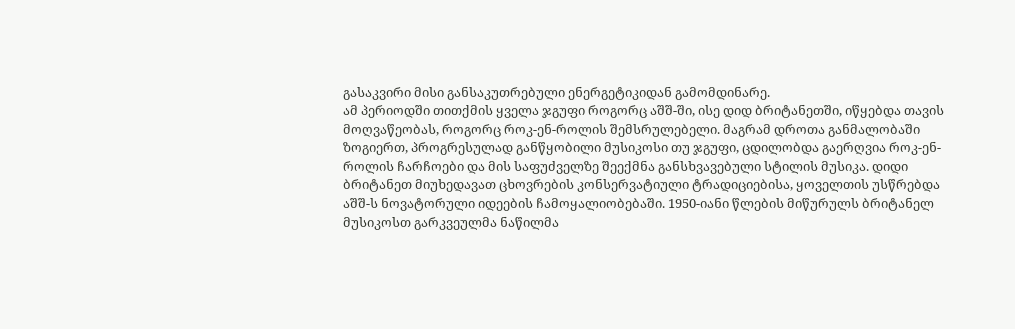გასაკვირი მისი განსაკუთრებული ენერგეტიკიდან გამომდინარე.
ამ პერიოდში თითქმის ყველა ჯგუფი როგორც აშშ-ში, ისე დიდ ბრიტანეთში, იწყებდა თავის მოღვაწეობას, როგორც როკ-ენ-როლის შემსრულებელი. მაგრამ დროთა განმალობაში ზოგიერთ, პროგრესულად განწყობილი მუსიკოსი თუ ჯგუფი, ცდილობდა გაერღვია როკ-ენ-როლის ჩარჩოები და მის საფუძველზე შეექმნა განსხვავებული სტილის მუსიკა. დიდი ბრიტანეთ მიუხედავათ ცხოვრების კონსერვატიული ტრადიციებისა, ყოველთის უსწრებდა აშშ-ს ნოვატორული იდეების ჩამოყალიობებაში. 1950-იანი წლების მიწურულს ბრიტანელ მუსიკოსთ გარკვეულმა ნაწილმა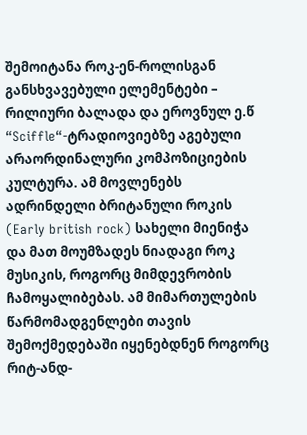შემოიტანა როკ-ენ-როლისგან განსხვავებული ელემენტები – რილიური ბალადა და ეროვნულ ე.წ “Sciffle“-ტრადიოვიებზე აგებული არაორდინალური კომპოზიციების კულტურა. ამ მოვლენებს ადრინდელი ბრიტანული როკის (Early british rock) სახელი მიენიჭა და მათ მოუმზადეს ნიადაგი როკ მუსიკის, როგორც მიმდევრობის ჩამოყალიბებას. ამ მიმართულების წარმომადგენლები თავის შემოქმედებაში იყენებდნენ როგორც რიტ-ანდ-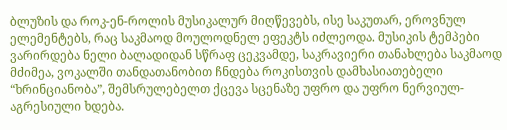ბლუზის და როკ-ენ-როლის მუსიკალურ მიღწევებს, ისე საკუთარ, ეროვნულ ელემენტებს, რაც საკმაოდ მოულოდნელ ეფეკტს იძლეოდა. მუსიკის ტემპები ვარირდება ნელი ბალადიდან სწრაფ ცეკვამდე, საკრავიერი თანახლება საკმაოდ მძიმეა, ვოკალში თანდათანობით ჩნდება როკისთვის დამხასიათებელი “ხრინციანობა”, შემსრულებელთ ქცევა სცენაზე უფრო და უფრო ნერვიულ- აგრესიული ხდება.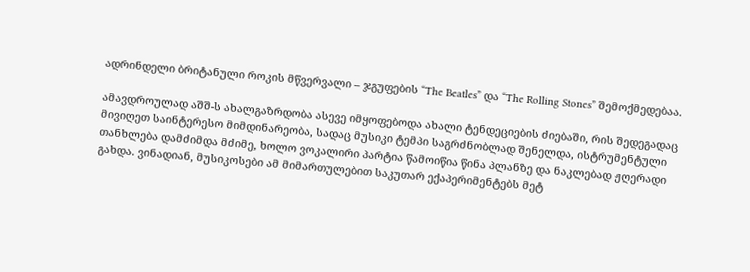ადრინდელი ბრიტანული როკის მწვერვალი – ჯგუფების “The Beatles” და “The Rolling Stones” შემოქმედებაა.

ამავდროულად აშშ-ს ახალგაზრდობა ასევე იმყოფებოდა ახალი ტენდეციების ძიებაში, რის შედეგადაც მივიღეთ საინტერესო მიმდინარეობა, სადაც მუსიკი ტემპი საგრძნობლად შენელდა, ისტრუმენტული თანხლება დამძიმდა მძიმე, ხოლო ვოკალირი პარტია წამოიწია წინა პლანზე და ნაკლებად ჟღერადი გახდა. ვინადიან, მუსიკოსები ამ მიმართულებით საკუთარ ექაპერიმენტებს მეტ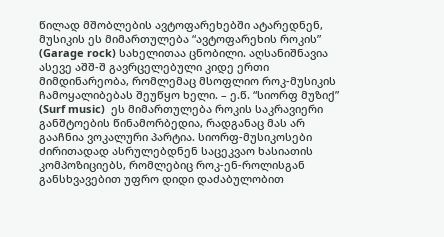წილად მშობლების ავტოფარეხებში ატარედნენ, მუსიკის ეს მიმართულება “ავტოფარეხის როკის” (Garage rock) სახელითაა ცნობილი. აღსანიშნავია ასევე აშშ-შ გავრცელებული კიდე ერთი მიმდინარეობა, რომლემაც მსოფლიო როკ-მუსიკის ჩამოყალიბებას შეუწყო ხელი. – ე.წ. “სიორფ მუზიქ” (Surf music)  ეს მიმართულება როკის საკრავიერი  განშტოების წინამორბედია, რადგანაც მას არ გააჩნია ვოკალური პარტია. სიორფ-მუსიკოსები ძირითადად ასრულებდნენ საცეკვაო ხასიათის კომპოზიციებს, რომლებიც როკ-ენ-როლისგან განსხვავებით უფრო დიდი დაძაბულობით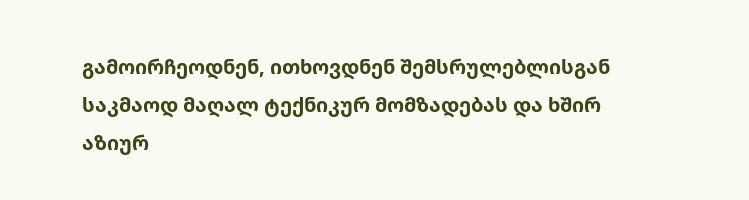გამოირჩეოდნენ, ითხოვდნენ შემსრულებლისგან საკმაოდ მაღალ ტექნიკურ მომზადებას და ხშირ აზიურ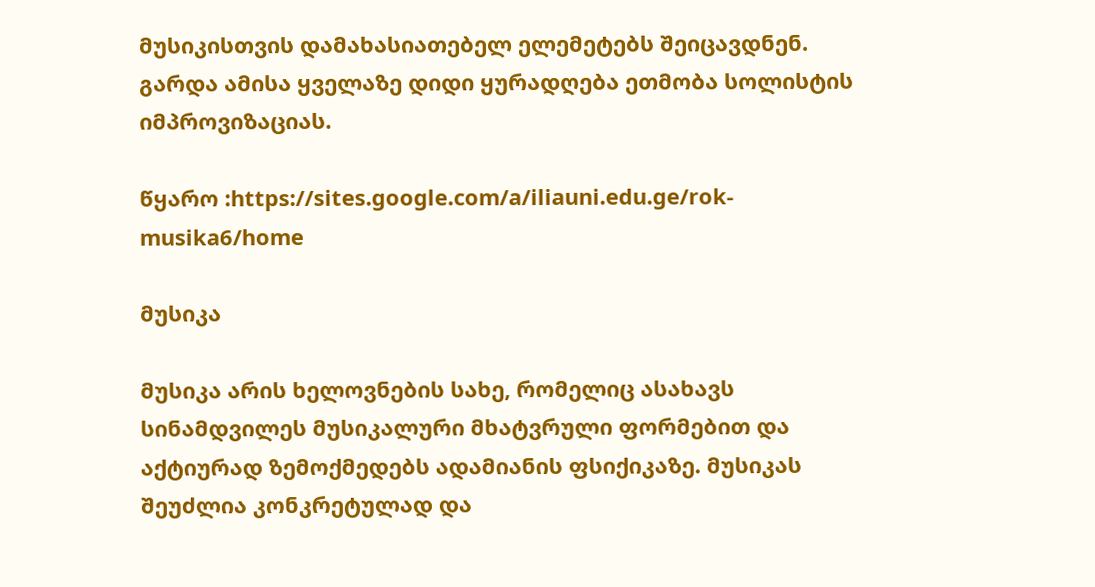მუსიკისთვის დამახასიათებელ ელემეტებს შეიცავდნენ. გარდა ამისა ყველაზე დიდი ყურადღება ეთმობა სოლისტის იმპროვიზაციას.

წყარო :https://sites.google.com/a/iliauni.edu.ge/rok-musika6/home

მუსიკა

მუსიკა არის ხელოვნების სახე, რომელიც ასახავს სინამდვილეს მუსიკალური მხატვრული ფორმებით და აქტიურად ზემოქმედებს ადამიანის ფსიქიკაზე. მუსიკას შეუძლია კონკრეტულად და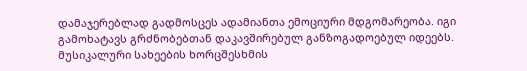დამაჯერებლად გადმოსცეს ადამიანთა ემოციური მდგომარეობა. იგი გამოხატავს გრძნობებთან დაკავშირებულ განზოგადოებულ იდეებს. მუსიკალური სახეების ხორცშესხმის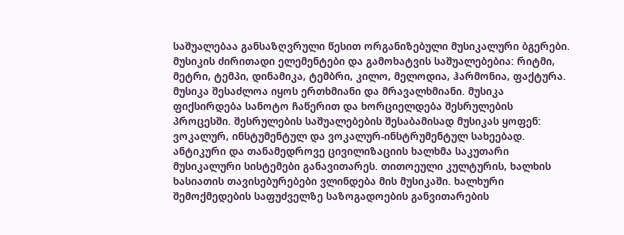საშუალებაა განსაზღვრული წესით ორგანიზებული მუსიკალური ბგერები. მუსიკის ძირითადი ელემენტები და გამოხატვის საშუალებებია: რიტმი, მეტრი, ტემპი, დინამიკა, ტემბრი, კილო, მელოდია, ჰარმონია, ფაქტურა. მუსიკა შესაძლოა იყოს ერთხმიანი და მრავალხმიანი. მუსიკა ფიქსირდება სანოტო ჩაწერით და ხორციელდება შესრულების პროცესში. შესრულების საშუალებების შესაბამისად მუსიკას ყოფენ: ვოკალურ, ინსტუმენტულ და ვოკალურ-ინსტრუმენტულ სახეებად. ანტიკური და თანამედროვე ცივილიზაციის ხალხმა საკუთარი მუსიკალური სისტემები განავითარეს. თითოეული კულტურის, ხალხის ხასიათის თავისებურებები ვლინდება მის მუსიკაში. ხალხური შემოქმედების საფუძველზე საზოგადოების განვითარების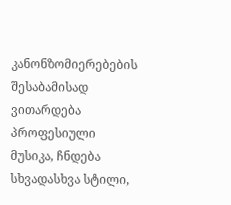კანონზომიერებების შესაბამისად ვითარდება პროფესიული მუსიკა, ჩნდება სხვადასხვა სტილი,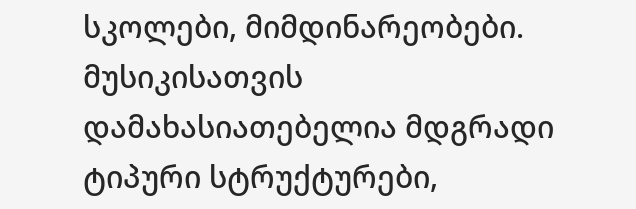სკოლები, მიმდინარეობები. მუსიკისათვის დამახასიათებელია მდგრადი ტიპური სტრუქტურები,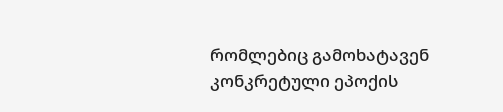რომლებიც გამოხატავენ კონკრეტული ეპოქის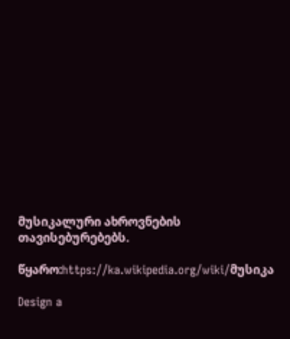მუსიკალური ახროვნების თავისებურებებს.

წყარო:https://ka.wikipedia.org/wiki/მუსიკა

Design a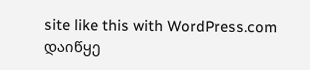site like this with WordPress.com
დაიწყე